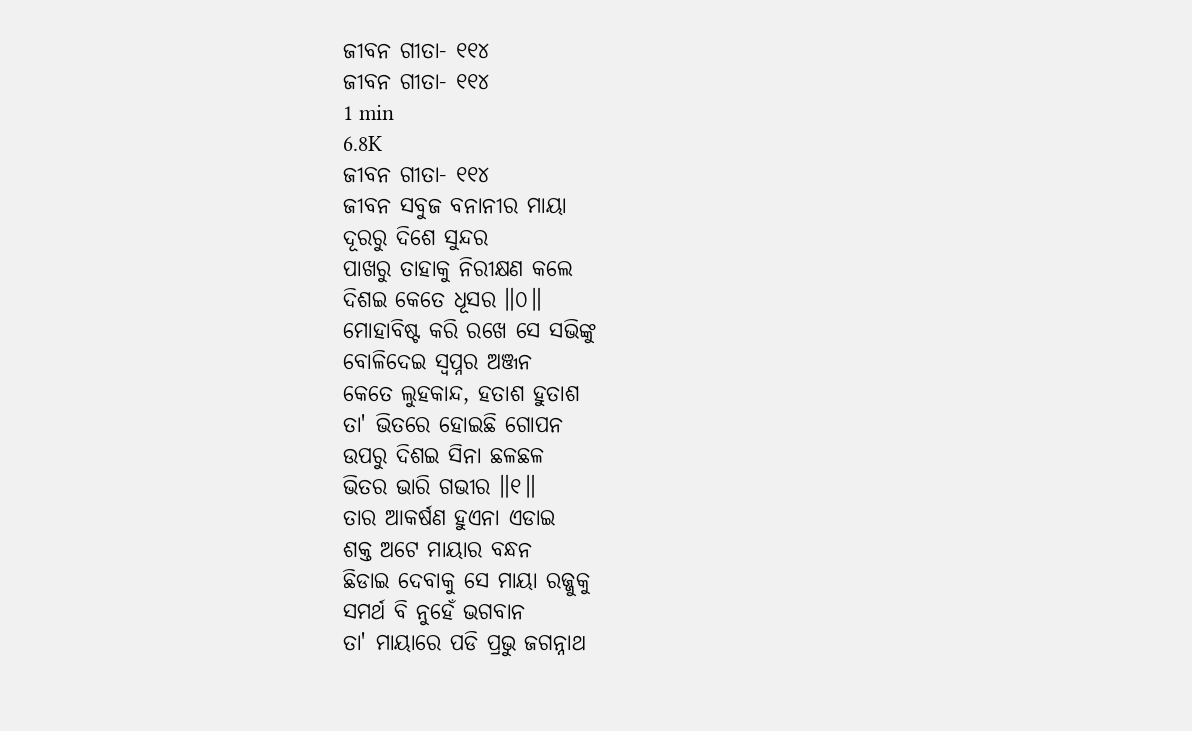ଜୀବନ ଗୀତା- ୧୧୪
ଜୀବନ ଗୀତା- ୧୧୪
1 min
6.8K
ଜୀବନ ଗୀତା- ୧୧୪
ଜୀବନ ସବୁଜ ବନାନୀର ମାୟା
ଦୂରରୁ ଦିଶେ ସୁନ୍ଦର
ପାଖରୁ ତାହାକୁ ନିରୀକ୍ଷଣ କଲେ
ଦିଶଇ କେତେ ଧୂସର ॥୦॥
ମୋହାବିଷ୍ଟ କରି ରଖେ ସେ ସଭିଙ୍କୁ
ବୋଳିଦେଇ ସ୍ୱପ୍ନର ଅଞ୍ଜନ
କେତେ ଲୁହକାନ୍ଦ, ହତାଶ ହୁତାଶ
ତା' ଭିତରେ ହୋଇଛି ଗୋପନ
ଉପରୁ ଦିଶଇ ସିନା ଛଳଛଳ
ଭିତର ଭାରି ଗଭୀର ॥୧॥
ତାର ଆକର୍ଷଣ ହୁଏନା ଏଡାଇ
ଶକ୍ତ ଅଟେ ମାୟାର ବନ୍ଧନ
ଛିଡାଇ ଦେବାକୁ ସେ ମାୟା ରଜ୍ଜୁକୁ
ସମର୍ଥ ବି ନୁହେଁ ଭଗବାନ
ତା' ମାୟାରେ ପଡି ପ୍ରଭୁ ଜଗନ୍ନାଥ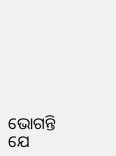ଭୋଗନ୍ତି ଯେ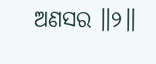ଅଣସର ॥୨॥